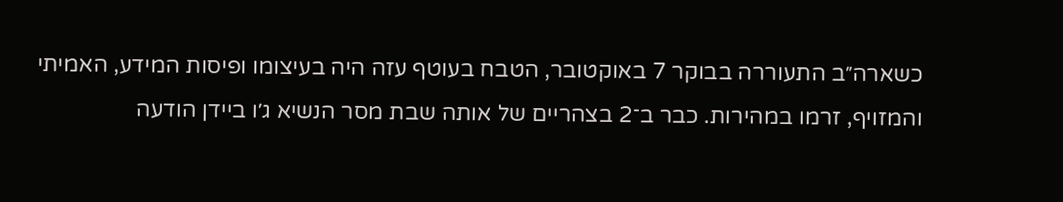כשארה״ב התעוררה בבוקר 7 באוקטובר, הטבח בעוטף עזה היה בעיצומו ופיסות המידע, האמיתי והמזויף, זרמו במהירות. כבר ב־2 בצהריים של אותה שבת מסר הנשיא ג׳ו ביידן הודעה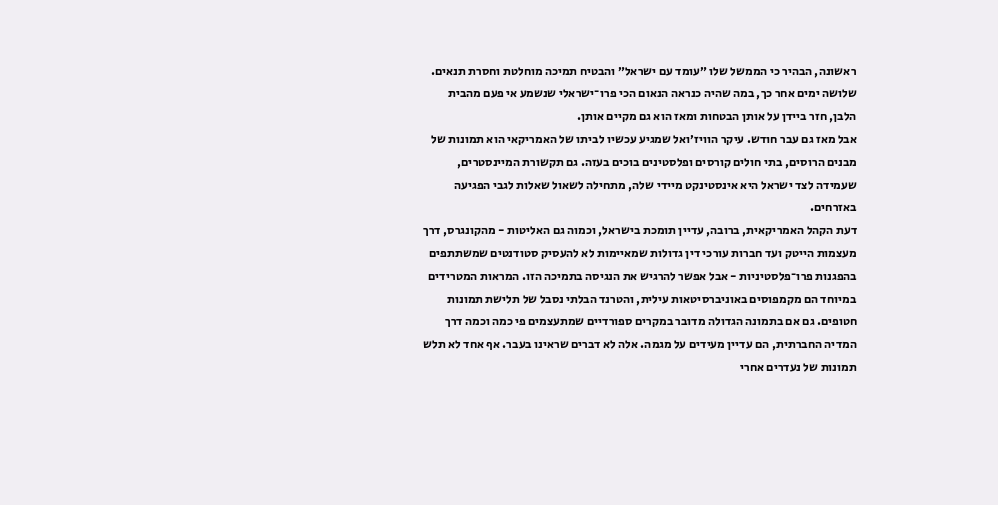ראשונה, הבהיר כי הממשל שלו ״עומד עם ישראל״ והבטיח תמיכה מוחלטת וחסרת תנאים. שלושה ימים אחר כך, במה שהיה כנראה הנאום הכי פרו־ישראלי שנשמע אי פעם מהבית הלבן, חזר ביידן על אותן הבטחות ומאז הוא גם מקיים אותן.
אבל מאז גם עבר חודש. עיקר הוויז׳ואל שמגיע עכשיו לביתו של האמריקאי הוא תמונות של מבנים הרוסים, בתי חולים קורסים ופלסטינים בוכים בעזה. גם תקשורת המיינסטרים, שעמידה לצד ישראל היא אינסטינקט מיידי שלה, מתחילה לשאול שאלות לגבי הפגיעה באזרחים.
דעת הקהל האמריקאית, ברובה, עדיין תומכת בישראל, וכמוה גם האליטות - מהקונגרס, דרך מעצמות הייטק ועד חברות עורכי דין גדולות שמאיימות לא להעסיק סטודנטים שמשתתפים בהפגנות פרו־פלסטיניות - אבל אפשר להרגיש את הנגיסה בתמיכה הזו. המראות המטרידים במיוחד הם מקמפוסים באוניברסיטאות עילית, והטרנד הבלתי נסבל של תלישת תמונות חטופים. גם אם בתמונה הגדולה מדובר במקרים ספורדיים שמתעצמים פי כמה וכמה דרך המדיה החברתית, הם עדיין מעידים על מגמה. אלה לא דברים שראינו בעבר. אף אחד לא תלש תמונות של נעדרים אחרי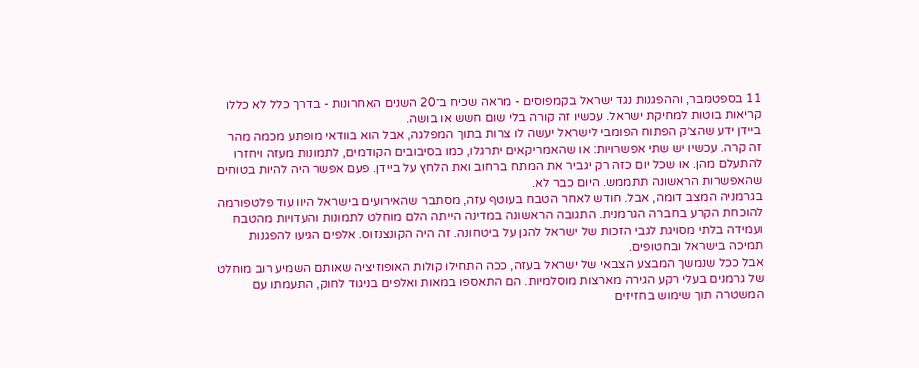11 בספטמבר, וההפגנות נגד ישראל בקמפוסים - מראה שכיח ב־20 השנים האחרונות - בדרך כלל לא כללו קריאות בוטות למחיקת ישראל. עכשיו זה קורה בלי שום חשש או בושה.
ביידן ידע שהצ׳ק הפתוח הפומבי לישראל יעשה לו צרות בתוך המפלגה, אבל הוא בוודאי מופתע מכמה מהר זה קרה. עכשיו יש שתי אפשרויות: או שהאמריקאים יתרגלו, כמו בסיבובים הקודמים, לתמונות מעזה ויחזרו להתעלם מהן. או שכל יום כזה רק יגביר את המתח ברחוב ואת הלחץ על ביידן. פעם אפשר היה להיות בטוחים שהאפשרות הראשונה תתממש. היום כבר לא.
בגרמניה המצב דומה, אבל. חודש לאחר הטבח בעוטף עזה, מסתבר שהאירועים בישראל היוו עוד פלטפורמה להוכחת הקרע בחברה הגרמנית. התגובה הראשונה במדינה הייתה הלם מוחלט לתמונות והעדויות מהטבח ועמידה בלתי מסויגת לגבי הזכות של ישראל להגן על ביטחונה. זה היה הקונצנזוס. אלפים הגיעו להפגנות תמיכה בישראל ובחטופים.
אבל ככל שנמשך המבצע הצבאי של ישראל בעזה, ככה התחילו קולות האופוזיציה שאותם השמיע רוב מוחלט של גרמנים בעלי רקע הגירה מארצות מוסלמיות. הם התאספו במאות ואלפים בניגוד לחוק, התעמתו עם המשטרה תוך שימוש בחזיזים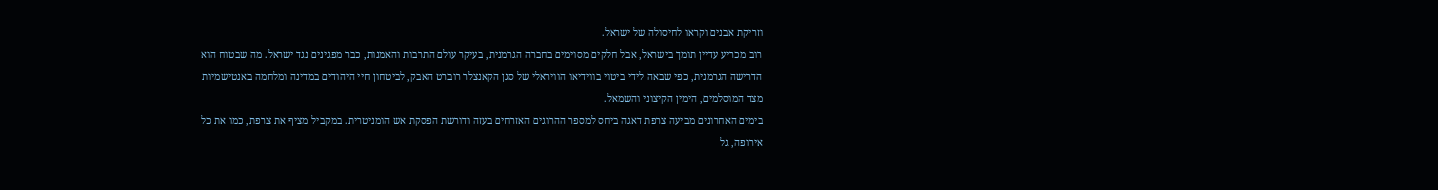וזריקת אבנים וקראו לחיסולה של ישראל.
רוב מכריע עדיין תומך בישראל, אבל חלקים מסוימים בחברה הגרמנית, בעיקר עולם התרבות והאמנות, כבר מפגינים נגד ישראל. מה שבטוח הוא הדרישה הגרמנית, כפי שבאה לידי ביטוי בווידיאו הוויראלי של סגן הקאנצלר רוברט האבק, לביטחון חיי היהודים במדינה ומלחמה באנטישמיות מצד המוסלמים, הימין הקיצוני והשמאל.
בימים האחרונים מביעה צרפת דאגה ביחס למספר ההרוגים האזרחים בעזה ודורשת הפסקת אש הומניטרית. במקביל מציף את צרפת, כמו את כל אירופה, גל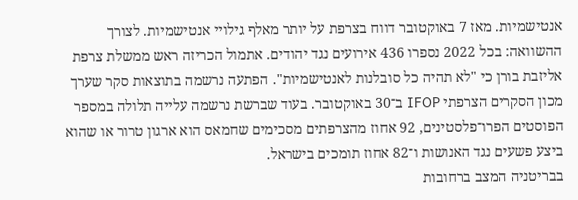אנטישמיות. מאז 7 באוקטובר דווח בצרפת על יותר מאלף גילויי אנטישמיות. לצורך ההשוואה: בכל 2022 נספרו 436 אירועים נגד יהודים. אתמול הכריזה ראש ממשלת צרפת אליזבת בורן כי "לא תהיה כל סובלנות לאנטישמיות". הפתעה נרשמה בתוצאות סקר שערך מכון הסקרים הצרפתי IFOP ב־30 באוקטובר. בעוד שברשת נרשמה עלייה תלולה במספר הפוסטים הפרו־פלסטינים, 92 אחוז מהצרפתים מסכימים שחמאס הוא ארגון טרור או שהוא ביצע פשעים נגד האנושות ו־82 אחוז תומכים בישראל.
בבריטניה המצב ברחובות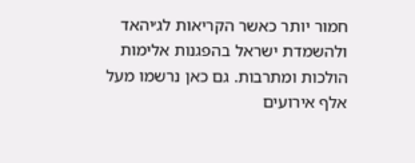חמור יותר כאשר הקריאות לג׳יהאד ולהשמדת ישראל בהפגנות אלימות הולכות ומתרבות. גם כאן נרשמו מעל אלף אירועים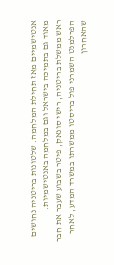אנטישמיים מאז תחילת המלחמה. שלטונות בריטניה נחושים מאוד גם בתמיכה בישראל וגם במלחמה באנטישמיות.
ראש ממשלת בריטניה, רישי סונאק, פיטר בשבוע שעבר את חבר הפרלמנט השמרני פול בריסטו ממשרתו במשרד המדע, לאחר שהאחרון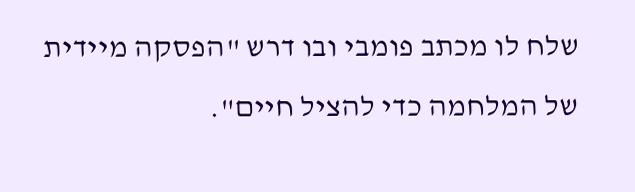שלח לו מכתב פומבי ובו דרש "הפסקה מיידית של המלחמה כדי להציל חיים".